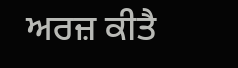ਅਰਜ਼ ਕੀਤੈ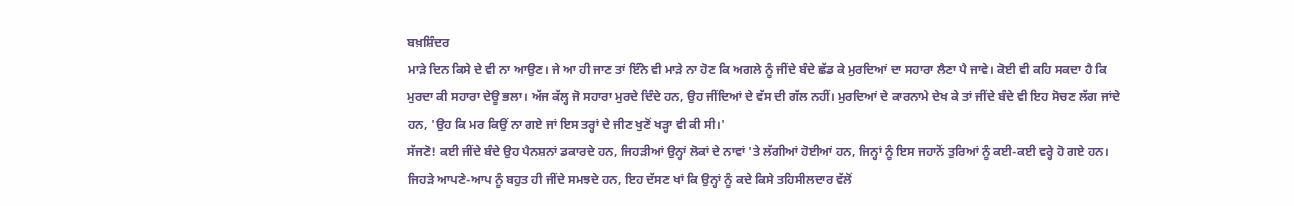ਬਖ਼ਸ਼ਿੰਦਰ
ਮਾੜੇ ਦਿਨ ਕਿਸੇ ਦੇ ਵੀ ਨਾ ਆਉਣ। ਜੇ ਆ ਹੀ ਜਾਣ ਤਾਂ ਇੰਨੇ ਵੀ ਮਾੜੇ ਨਾ ਹੋਣ ਕਿ ਅਗਲੇ ਨੂੰ ਜੀਂਦੇ ਬੰਦੇ ਛੱਡ ਕੇ ਮੁਰਦਿਆਂ ਦਾ ਸਹਾਰਾ ਲੈਣਾ ਪੈ ਜਾਵੇ। ਕੋਈ ਵੀ ਕਹਿ ਸਕਦਾ ਹੈ ਕਿ ਮੁਰਦਾ ਕੀ ਸਹਾਰਾ ਦੇਊ ਭਲਾ। ਅੱਜ ਕੱਲ੍ਹ ਜੋ ਸਹਾਰਾ ਮੁਰਦੇ ਦਿੰਦੇ ਹਨ, ਉਹ ਜੀਂਦਿਆਂ ਦੇ ਵੱਸ ਦੀ ਗੱਲ ਨਹੀਂ। ਮੁਰਦਿਆਂ ਦੇ ਕਾਰਨਾਮੇ ਦੇਖ ਕੇ ਤਾਂ ਜੀਂਦੇ ਬੰਦੇ ਵੀ ਇਹ ਸੋਚਣ ਲੱਗ ਜਾਂਦੇ ਹਨ, 'ਉਹ ਕਿ ਮਰ ਕਿਉਂ ਨਾ ਗਏ ਜਾਂ ਇਸ ਤਰ੍ਹਾਂ ਦੇ ਜੀਣ ਖੁਣੋਂ ਖੜ੍ਹਾ ਵੀ ਕੀ ਸੀ।'
ਸੱਜਣੋ! ਕਈ ਜੀਂਦੇ ਬੰਦੇ ਉਹ ਪੈਨਸ਼ਨਾਂ ਡਕਾਰਦੇ ਹਨ, ਜਿਹੜੀਆਂ ਉਨ੍ਹਾਂ ਲੋਕਾਂ ਦੇ ਨਾਵਾਂ 'ਤੇ ਲੱਗੀਆਂ ਹੋਈਆਂ ਹਨ, ਜਿਨ੍ਹਾਂ ਨੂੰ ਇਸ ਜਹਾਨੋਂ ਤੁਰਿਆਂ ਨੂੰ ਕਈ-ਕਈ ਵਰ੍ਹੇ ਹੋ ਗਏ ਹਨ। ਜਿਹੜੇ ਆਪਣੇ-ਆਪ ਨੂੰ ਬਹੁਤ ਹੀ ਜੀਂਦੇ ਸਮਝਦੇ ਹਨ, ਇਹ ਦੱਸਣ ਖਾਂ ਕਿ ਉਨ੍ਹਾਂ ਨੂੰ ਕਦੇ ਕਿਸੇ ਤਹਿਸੀਲਦਾਰ ਵੱਲੋਂ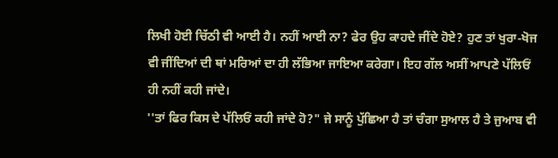ਲਿਖੀ ਹੋਈ ਚਿੱਠੀ ਵੀ ਆਈ ਹੈ। ਨਹੀਂ ਆਈ ਨਾ? ਫੇਰ ਉਹ ਕਾਹਦੇ ਜੀਂਦੇ ਹੋਏ? ਹੁਣ ਤਾਂ ਖੁਰਾ-ਖੋਜ ਵੀ ਜੀਂਦਿਆਂ ਦੀ ਥਾਂ ਮਰਿਆਂ ਦਾ ਹੀ ਲੱਭਿਆ ਜਾਇਆ ਕਰੇਗਾ। ਇਹ ਗੱਲ ਅਸੀਂ ਆਪਣੇ ਪੱਲਿਓਂ ਹੀ ਨਹੀਂ ਕਹੀ ਜਾਂਦੇ।
''ਤਾਂ ਫਿਰ ਕਿਸ ਦੇ ਪੱਲਿਓਂ ਕਹੀ ਜਾਂਦੇ ਹੋ?" ਜੇ ਸਾਨੂੰ ਪੁੱਛਿਆ ਹੈ ਤਾਂ ਚੰਗਾ ਸੁਆਲ ਹੈ ਤੇ ਜੁਆਬ ਵੀ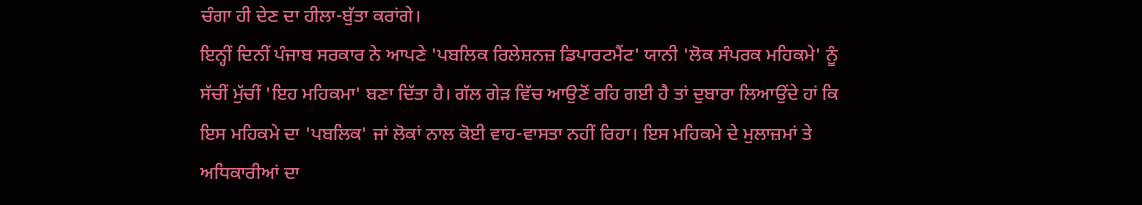ਚੰਗਾ ਹੀ ਦੇਣ ਦਾ ਹੀਲਾ-ਬੁੱਤਾ ਕਰਾਂਗੇ।
ਇਨ੍ਹੀਂ ਦਿਨੀਂ ਪੰਜਾਬ ਸਰਕਾਰ ਨੇ ਆਪਣੇ 'ਪਬਲਿਕ ਰਿਲੇਸ਼ਨਜ਼ ਡਿਪਾਰਟਮੈਂਟ' ਯਾਨੀ 'ਲੋਕ ਸੰਪਰਕ ਮਹਿਕਮੇ' ਨੂੰ ਸੱਚੀਂ ਮੁੱਚੀਂ 'ਇਹ ਮਹਿਕਮਾ' ਬਣਾ ਦਿੱਤਾ ਹੈ। ਗੱਲ ਗੇੜ ਵਿੱਚ ਆਉਣੋਂ ਰਹਿ ਗਈ ਹੈ ਤਾਂ ਦੁਬਾਰਾ ਲਿਆਉਂਦੇ ਹਾਂ ਕਿ ਇਸ ਮਹਿਕਮੇ ਦਾ 'ਪਬਲਿਕ' ਜਾਂ ਲੋਕਾਂ ਨਾਲ ਕੋਈ ਵਾਹ-ਵਾਸਤਾ ਨਹੀਂ ਰਿਹਾ। ਇਸ ਮਹਿਕਮੇ ਦੇ ਮੁਲਾਜ਼ਮਾਂ ਤੇ ਅਧਿਕਾਰੀਆਂ ਦਾ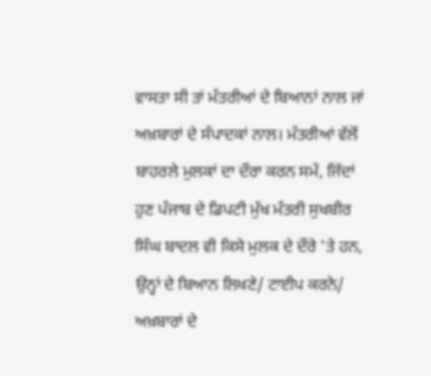ਵਾਸਤਾ ਸੀ ਤਾਂ ਮੰਤਰੀਆਂ ਦੇ ਬਿਆਨਾਂ ਨਾਲ ਜਾਂ ਅਖ਼ਬਾਰਾਂ ਦੇ ਸੰਪਾਦਕਾਂ ਨਾਲ। ਮੰਤਰੀਆਂ ਵੱਲੋਂ ਬਾਹਰਲੇ ਮੁਲਕਾਂ ਦਾ ਦੌਰਾ ਕਰਨ ਸਮੇਂ, ਜਿੱਦਾਂ ਹੁਣ ਪੰਜਾਬ ਦੇ ਡਿਪਟੀ ਮੁੱਖ ਮੰਤਰੀ ਸੁਖਬੀਰ ਸਿੰਘ ਬਾਦਲ ਵੀ ਕਿਸੇ ਮੁਲਕ ਦੇ ਦੌਰੇ 'ਤੇ ਹਨ, ਉਨ੍ਹਾਂ ਦੇ ਬਿਆਨ ਲਿਖਣੇ/ ਟਾਈਪ ਕਰਨੇ/ ਅਖ਼ਬਾਰਾਂ ਦੇ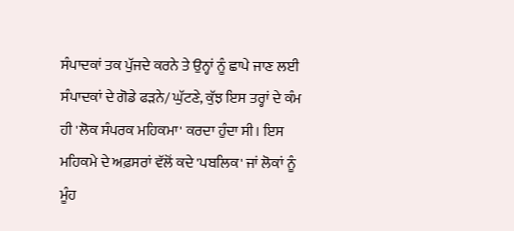ਸੰਪਾਦਕਾਂ ਤਕ ਪੁੱਜਦੇ ਕਰਨੇ ਤੇ ਉਨ੍ਹਾਂ ਨੂੰ ਛਾਪੇ ਜਾਣ ਲਈ ਸੰਪਾਦਕਾਂ ਦੇ ਗੋਡੇ ਫੜਨੇ/ ਘੁੱਟਣੇ, ਕੁੱਝ ਇਸ ਤਰ੍ਹਾਂ ਦੇ ਕੰਮ ਹੀ 'ਲੋਕ ਸੰਪਰਕ ਮਹਿਕਮਾ' ਕਰਦਾ ਹੁੰਦਾ ਸੀ। ਇਸ ਮਹਿਕਮੇ ਦੇ ਅਫ਼ਸਰਾਂ ਵੱਲੋਂ ਕਦੇ 'ਪਬਲਿਕ' ਜਾਂ ਲੋਕਾਂ ਨੂੰ ਮੂੰਹ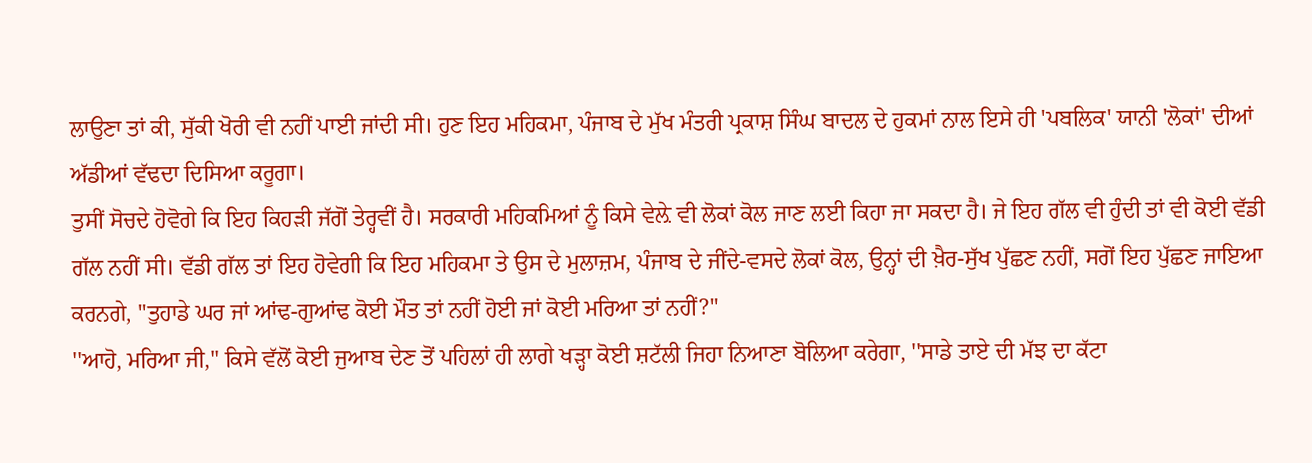ਲਾਉਣਾ ਤਾਂ ਕੀ, ਸੁੱਕੀ ਖੋਰੀ ਵੀ ਨਹੀਂ ਪਾਈ ਜਾਂਦੀ ਸੀ। ਹੁਣ ਇਹ ਮਹਿਕਮਾ, ਪੰਜਾਬ ਦੇ ਮੁੱਖ ਮੰਤਰੀ ਪ੍ਰਕਾਸ਼ ਸਿੰਘ ਬਾਦਲ ਦੇ ਹੁਕਮਾਂ ਨਾਲ ਇਸੇ ਹੀ 'ਪਬਲਿਕ' ਯਾਨੀ 'ਲੋਕਾਂ' ਦੀਆਂ ਅੱਡੀਆਂ ਵੱਢਦਾ ਦਿਸਿਆ ਕਰੂਗਾ।
ਤੁਸੀਂ ਸੋਚਦੇ ਹੋਵੋਗੇ ਕਿ ਇਹ ਕਿਹੜੀ ਜੱਗੋਂ ਤੇਰ੍ਹਵੀਂ ਹੈ। ਸਰਕਾਰੀ ਮਹਿਕਮਿਆਂ ਨੂੰ ਕਿਸੇ ਵੇਲ਼ੇ ਵੀ ਲੋਕਾਂ ਕੋਲ ਜਾਣ ਲਈ ਕਿਹਾ ਜਾ ਸਕਦਾ ਹੈ। ਜੇ ਇਹ ਗੱਲ ਵੀ ਹੁੰਦੀ ਤਾਂ ਵੀ ਕੋਈ ਵੱਡੀ ਗੱਲ ਨਹੀਂ ਸੀ। ਵੱਡੀ ਗੱਲ ਤਾਂ ਇਹ ਹੋਵੇਗੀ ਕਿ ਇਹ ਮਹਿਕਮਾ ਤੇ ਉਸ ਦੇ ਮੁਲਾਜ਼ਮ, ਪੰਜਾਬ ਦੇ ਜੀਂਦੇ-ਵਸਦੇ ਲੋਕਾਂ ਕੋਲ, ਉਨ੍ਹਾਂ ਦੀ ਖ਼ੈਰ-ਸੁੱਖ ਪੁੱਛਣ ਨਹੀਂ, ਸਗੋਂ ਇਹ ਪੁੱਛਣ ਜਾਇਆ ਕਰਨਗੇ, ''ਤੁਹਾਡੇ ਘਰ ਜਾਂ ਆਂਢ-ਗੁਆਂਢ ਕੋਈ ਮੌਤ ਤਾਂ ਨਹੀਂ ਹੋਈ ਜਾਂ ਕੋਈ ਮਰਿਆ ਤਾਂ ਨਹੀਂ?"
''ਆਹੋ, ਮਰਿਆ ਜੀ," ਕਿਸੇ ਵੱਲੋਂ ਕੋਈ ਜੁਆਬ ਦੇਣ ਤੋਂ ਪਹਿਲਾਂ ਹੀ ਲਾਗੇ ਖੜ੍ਹਾ ਕੋਈ ਸ਼ਟੱਲੀ ਜਿਹਾ ਨਿਆਣਾ ਬੋਲਿਆ ਕਰੇਗਾ, ''ਸਾਡੇ ਤਾਏ ਦੀ ਮੱਝ ਦਾ ਕੱਟਾ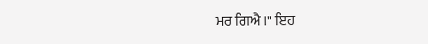ਮਰ ਗਿਐ।" ਇਹ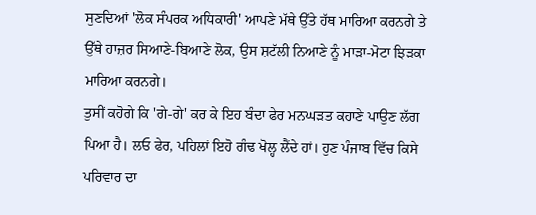ਸੁਣਦਿਆਂ 'ਲੋਕ ਸੰਪਰਕ ਅਧਿਕਾਰੀ' ਆਪਣੇ ਮੱਥੇ ਉੱਤੇ ਹੱਥ ਮਾਰਿਆ ਕਰਨਗੇ ਤੇ ਉੱਥੇ ਹਾਜ਼ਰ ਸਿਆਣੇ-ਬਿਆਣੇ ਲੋਕ, ਉਸ ਸ਼ਟੱਲੀ ਨਿਆਣੇ ਨੂੰ ਮਾੜਾ-ਮੋਟਾ ਝਿੜਕਾ ਮਾਰਿਆ ਕਰਨਗੇ।
ਤੁਸੀਂ ਕਹੋਗੇ ਕਿ 'ਗੇ-ਗੇ' ਕਰ ਕੇ ਇਹ ਬੰਦਾ ਫੇਰ ਮਨਘੜਤ ਕਹਾਣੇ ਪਾਉਣ ਲੱਗ ਪਿਆ ਹੈ। ਲਓ ਫੇਰ, ਪਹਿਲਾਂ ਇਹੋ ਗੰਢ ਖੋਲ੍ਹ ਲੈਂਦੇ ਹਾਂ। ਹੁਣ ਪੰਜਾਬ ਵਿੱਚ ਕਿਸੇ ਪਰਿਵਾਰ ਦਾ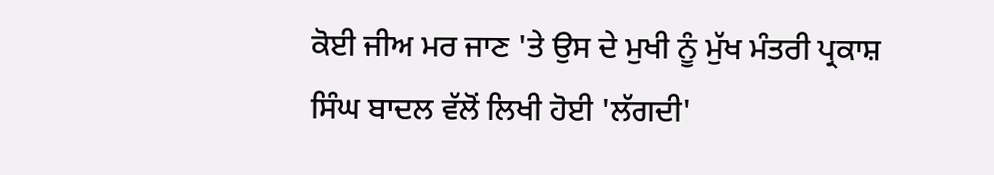ਕੋਈ ਜੀਅ ਮਰ ਜਾਣ 'ਤੇ ਉਸ ਦੇ ਮੁਖੀ ਨੂੰ ਮੁੱਖ ਮੰਤਰੀ ਪ੍ਰਕਾਸ਼ ਸਿੰਘ ਬਾਦਲ ਵੱਲੋਂ ਲਿਖੀ ਹੋਈ 'ਲੱਗਦੀ'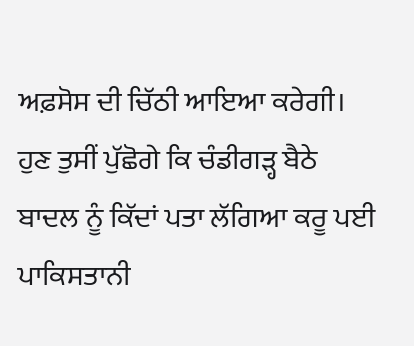ਅਫ਼ਸੋਸ ਦੀ ਚਿੱਠੀ ਆਇਆ ਕਰੇਗੀ। ਹੁਣ ਤੁਸੀਂ ਪੁੱਛੋਗੇ ਕਿ ਚੰਡੀਗੜ੍ਹ ਬੈਠੇ ਬਾਦਲ ਨੂੰ ਕਿੱਦਾਂ ਪਤਾ ਲੱਗਿਆ ਕਰੂ ਪਈ ਪਾਕਿਸਤਾਨੀ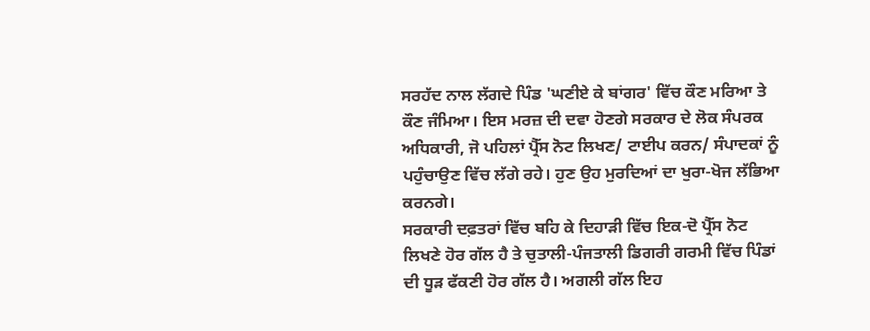ਸਰਹੱਦ ਨਾਲ ਲੱਗਦੇ ਪਿੰਡ 'ਘਣੀਏ ਕੇ ਬਾਂਗਰ' ਵਿੱਚ ਕੌਣ ਮਰਿਆ ਤੇ ਕੌਣ ਜੰਮਿਆ। ਇਸ ਮਰਜ਼ ਦੀ ਦਵਾ ਹੋਣਗੇ ਸਰਕਾਰ ਦੇ ਲੋਕ ਸੰਪਰਕ ਅਧਿਕਾਰੀ, ਜੋ ਪਹਿਲਾਂ ਪ੍ਰੈੱਸ ਨੋਟ ਲਿਖਣ/ ਟਾਈਪ ਕਰਨ/ ਸੰਪਾਦਕਾਂ ਨੂੰ ਪਹੁੰਚਾਉਣ ਵਿੱਚ ਲੱਗੇ ਰਹੇ। ਹੁਣ ਉਹ ਮੁਰਦਿਆਂ ਦਾ ਖੁਰਾ-ਖੋਜ ਲੱਭਿਆ ਕਰਨਗੇ।
ਸਰਕਾਰੀ ਦਫ਼ਤਰਾਂ ਵਿੱਚ ਬਹਿ ਕੇ ਦਿਹਾੜੀ ਵਿੱਚ ਇਕ-ਦੋ ਪ੍ਰੈੱਸ ਨੋਟ ਲਿਖਣੇ ਹੋਰ ਗੱਲ ਹੈ ਤੇ ਚੁਤਾਲੀ-ਪੰਜਤਾਲੀ ਡਿਗਰੀ ਗਰਮੀ ਵਿੱਚ ਪਿੰਡਾਂ ਦੀ ਧੂੜ ਫੱਕਣੀ ਹੋਰ ਗੱਲ ਹੈ। ਅਗਲੀ ਗੱਲ ਇਹ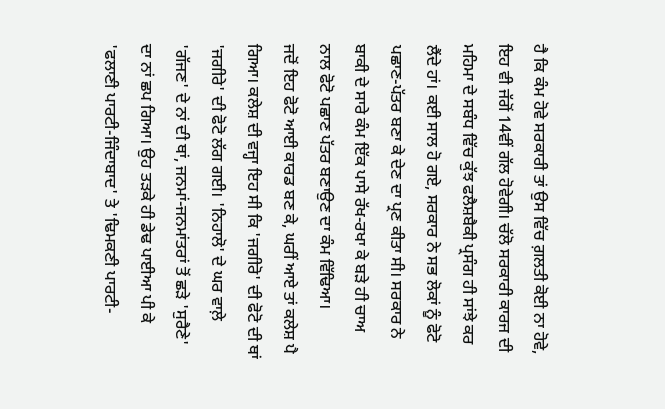ਹੈ ਕਿ ਕੰਮ ਹੋਵੇ ਸਰਕਾਰੀ ਤਾਂ ਉਸ ਵਿੱਚ ਗ਼ਲਤੀ ਕੋਈ ਨਾ ਹੋਵੇ, ਇਹ ਵੀ ਜੱਗੋਂ 14ਵੀਂ ਗੱਲ ਹੋਵੇਗੀ। ਚੱਲੋ ਸਰਕਾਰੀ ਕਾਰਜ ਦੀ ਮਹਿਮਾ ਦੇ ਸਬੰਧ ਵਿੱਚ ਕੁੱਝ ਫਲੈਸ਼ਬੈਕੀ ਪ੍ਰਸੰਗ ਹੀ ਸਾਂਝੇ ਕਰ ਲੈਂਦੇ ਹਾਂ। ਕਈ ਸਾਲ ਹੋ ਗਏ, ਸਰਕਾਰ ਨੇ ਸਭ ਲੋਕਾਂ ਨੂੰ ਫੋਟੋ ਪਛਾਣ-ਪੱਤਰ ਬਣਾ ਕੇ ਦੇਣ ਦਾ ਪ੍ਰਣ ਕੀਤਾ ਸੀ। ਸਰਕਾਰ ਨੇ ਬਾਕੀ ਦੇ ਸਾਰੇ ਕੰਮ ਇੱਕ ਪਾਸੇ ਰੱਖ-ਰਖਾ ਕੇ ਬੜੇ ਹੀ ਚਾਅ ਨਾਲ ਫੋਟੋ ਪਛਾਣ ਪੱਤਰ ਬਣਾਉਣ ਦਾ ਕੰਮ ਵਿੱਢਿਆ।
ਜਦੋਂ ਇਹ ਫੋਟੋ ਆਈ ਕਾਰਡ ਬਣ ਕੇ, ਘਰੀਂ ਆਏ ਤਾਂ ਕਲੇਸ਼ ਪੈ ਗਿਆ। ਕਲੇਸ਼ ਦੀ ਵਜ੍ਹਾ ਇਹ ਸੀ ਕਿ 'ਜਗੀਰੋ' ਦੀ ਫੋਟੋ ਦੀ ਥਾਂ 'ਜਗੀਰੇ' ਦੀ ਫੋਟੋ ਲੱਗ ਗਈ। 'ਨਿਹਾਲੋ' ਦੇ ਘਰ ਵਾਲ਼ੇ 'ਗੱਜਣ' ਦੇ ਨਾਂ ਦੀ ਥਾਂ, ਜਨਮਾਂ-ਜਨਮਾਂਤਰਾਂ ਤੋਂ ਛੜੇ 'ਸੁਰੈਣੇ' ਦਾ ਨਾਂ ਛਪ ਗਿਆ। ਉਹ ਤੜਕੇ ਹੀ ਡੇਢ ਪਾਈਆ ਪੀ ਕੇ 'ਫਲਾਣੀ ਪਾਰਟੀ-ਜਿੰਦਾਬਾਦ' ਤੇ 'ਢਿਮਕਣੀ ਪਾਰਟੀ-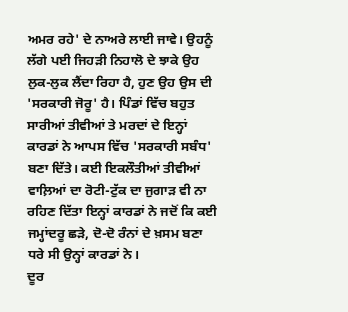ਅਮਰ ਰਹੇ' ਦੇ ਨਾਅਰੇ ਲਾਈ ਜਾਵੇ। ਉਹਨੂੰ ਲੱਗੇ ਪਈ ਜਿਹੜੀ ਨਿਹਾਲੋ ਦੇ ਝਾਕੇ ਉਹ ਲੁਕ-ਲੁਕ ਲੈਂਦਾ ਰਿਹਾ ਹੈ, ਹੁਣ ਉਹ ਉਸ ਦੀ 'ਸਰਕਾਰੀ ਜੋਰੂ' ਹੈ। ਪਿੰਡਾਂ ਵਿੱਚ ਬਹੁਤ ਸਾਰੀਆਂ ਤੀਵੀਆਂ ਤੇ ਮਰਦਾਂ ਦੇ ਇਨ੍ਹਾਂ ਕਾਰਡਾਂ ਨੇ ਆਪਸ ਵਿੱਚ 'ਸਰਕਾਰੀ ਸਬੰਧ' ਬਣਾ ਦਿੱਤੇ। ਕਈ ਇਕਲੌਤੀਆਂ ਤੀਵੀਆਂ ਵਾਲ਼ਿਆਂ ਦਾ ਰੋਟੀ-ਟੁੱਕ ਦਾ ਜੁਗਾੜ ਵੀ ਨਾ ਰਹਿਣ ਦਿੱਤਾ ਇਨ੍ਹਾਂ ਕਾਰਡਾਂ ਨੇ ਜਦੋਂ ਕਿ ਕਈ ਜਮ੍ਹਾਂਦਰੂ ਛੜੇ, ਦੋ-ਦੋ ਰੰਨਾਂ ਦੇ ਖ਼ਸਮ ਬਣਾ ਧਰੇ ਸੀ ਉਨ੍ਹਾਂ ਕਾਰਡਾਂ ਨੇ।
ਦੂਰ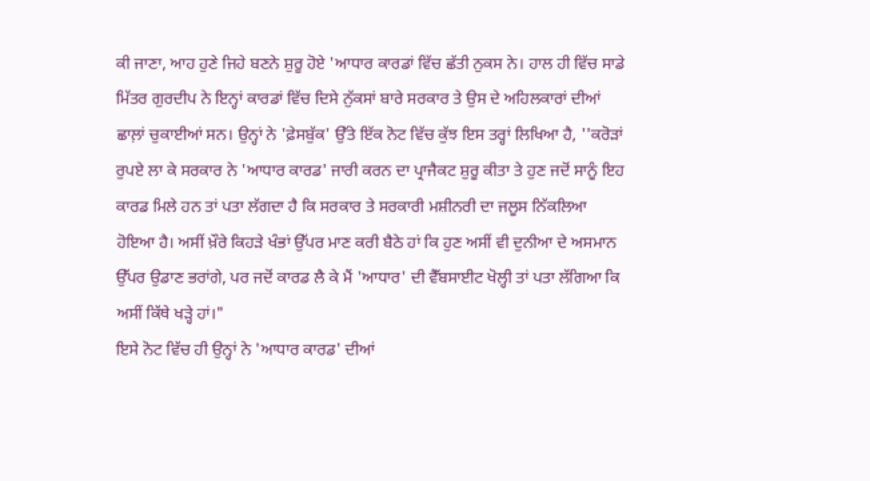ਕੀ ਜਾਣਾ, ਆਹ ਹੁਣੇ ਜਿਹੇ ਬਣਨੇ ਸ਼ੁਰੂ ਹੋਏ 'ਆਧਾਰ ਕਾਰਡਾਂ ਵਿੱਚ ਛੱਤੀ ਨੁਕਸ ਨੇ। ਹਾਲ ਹੀ ਵਿੱਚ ਸਾਡੇ ਮਿੱਤਰ ਗੁਰਦੀਪ ਨੇ ਇਨ੍ਹਾਂ ਕਾਰਡਾਂ ਵਿੱਚ ਦਿਸੇ ਨੁੱਕਸਾਂ ਬਾਰੇ ਸਰਕਾਰ ਤੇ ਉਸ ਦੇ ਅਹਿਲਕਾਰਾਂ ਦੀਆਂ ਛਾਲ਼ਾਂ ਚੁਕਾਈਆਂ ਸਨ। ਉਨ੍ਹਾਂ ਨੇ 'ਫ਼ੇਸਬੁੱਕ' ਉੱਤੇ ਇੱਕ ਨੋਟ ਵਿੱਚ ਕੁੱਝ ਇਸ ਤਰ੍ਹਾਂ ਲਿਖਿਆ ਹੈ, ''ਕਰੋੜਾਂ ਰੁਪਏ ਲਾ ਕੇ ਸਰਕਾਰ ਨੇ 'ਆਧਾਰ ਕਾਰਡ' ਜਾਰੀ ਕਰਨ ਦਾ ਪ੍ਰਾਜੈਕਟ ਸ਼ੁਰੂ ਕੀਤਾ ਤੇ ਹੁਣ ਜਦੋਂ ਸਾਨੂੰ ਇਹ ਕਾਰਡ ਮਿਲੇ ਹਨ ਤਾਂ ਪਤਾ ਲੱਗਦਾ ਹੈ ਕਿ ਸਰਕਾਰ ਤੇ ਸਰਕਾਰੀ ਮਸ਼ੀਨਰੀ ਦਾ ਜਲੂਸ ਨਿੱਕਲਿਆ ਹੋਇਆ ਹੈ। ਅਸੀਂ ਖ਼ੌਰੇ ਕਿਹੜੇ ਖੰਭਾਂ ਉੱਪਰ ਮਾਣ ਕਰੀ ਬੈਠੇ ਹਾਂ ਕਿ ਹੁਣ ਅਸੀਂ ਵੀ ਦੁਨੀਆ ਦੇ ਅਸਮਾਨ ਉੱਪਰ ਉਡਾਣ ਭਰਾਂਗੇ, ਪਰ ਜਦੋਂ ਕਾਰਡ ਲੈ ਕੇ ਮੈਂ 'ਆਧਾਰ' ਦੀ ਵੈੱਬਸਾਈਟ ਖੋਲ੍ਹੀ ਤਾਂ ਪਤਾ ਲੱਗਿਆ ਕਿ ਅਸੀਂ ਕਿੱਥੇ ਖੜ੍ਹੇ ਹਾਂ।"
ਇਸੇ ਨੋਟ ਵਿੱਚ ਹੀ ਉਨ੍ਹਾਂ ਨੇ 'ਆਧਾਰ ਕਾਰਡ' ਦੀਆਂ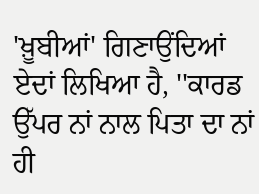'ਖ਼ੂਬੀਆਂ' ਗਿਣਾਉਂਦਿਆਂ ਏਦਾਂ ਲਿਖਿਆ ਹੈ, ''ਕਾਰਡ ਉੱਪਰ ਨਾਂ ਨਾਲ ਪਿਤਾ ਦਾ ਨਾਂ ਹੀ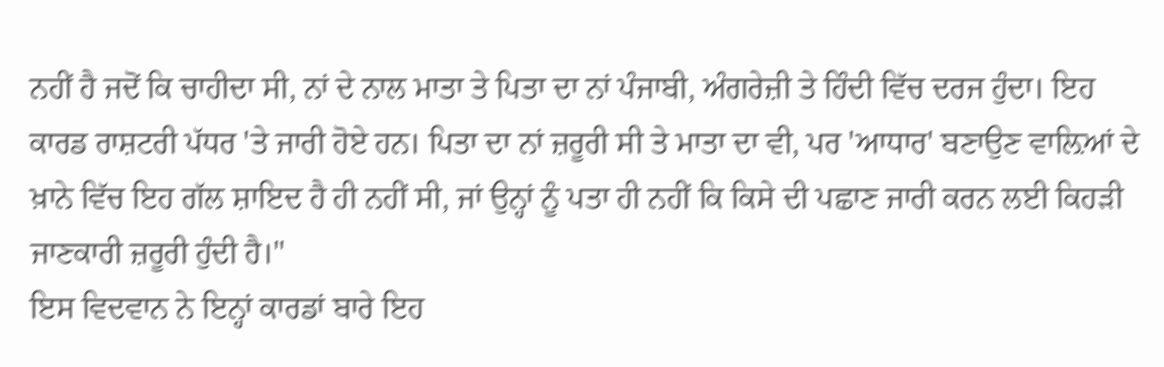ਨਹੀਂ ਹੈ ਜਦੋਂ ਕਿ ਚਾਹੀਦਾ ਸੀ, ਨਾਂ ਦੇ ਨਾਲ ਮਾਤਾ ਤੇ ਪਿਤਾ ਦਾ ਨਾਂ ਪੰਜਾਬੀ, ਅੰਗਰੇਜ਼ੀ ਤੇ ਹਿੰਦੀ ਵਿੱਚ ਦਰਜ ਹੁੰਦਾ। ਇਹ ਕਾਰਡ ਰਾਸ਼ਟਰੀ ਪੱਧਰ 'ਤੇ ਜਾਰੀ ਹੋਏ ਹਨ। ਪਿਤਾ ਦਾ ਨਾਂ ਜ਼ਰੂਰੀ ਸੀ ਤੇ ਮਾਤਾ ਦਾ ਵੀ, ਪਰ 'ਆਧਾਰ' ਬਣਾਉਣ ਵਾਲ਼ਿਆਂ ਦੇ ਖ਼ਾਨੇ ਵਿੱਚ ਇਹ ਗੱਲ ਸ਼ਾਇਦ ਹੈ ਹੀ ਨਹੀਂ ਸੀ, ਜਾਂ ਉਨ੍ਹਾਂ ਨੂੰ ਪਤਾ ਹੀ ਨਹੀਂ ਕਿ ਕਿਸੇ ਦੀ ਪਛਾਣ ਜਾਰੀ ਕਰਨ ਲਈ ਕਿਹੜੀ ਜਾਣਕਾਰੀ ਜ਼ਰੂਰੀ ਹੁੰਦੀ ਹੈ।"
ਇਸ ਵਿਦਵਾਨ ਨੇ ਇਨ੍ਹਾਂ ਕਾਰਡਾਂ ਬਾਰੇ ਇਹ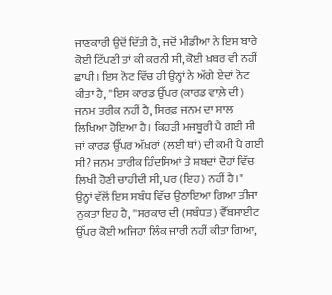ਜਾਣਕਾਰੀ ਉਦੋਂ ਦਿੱਤੀ ਹੈ, ਜਦੋਂ ਮੀਡੀਆ ਨੇ ਇਸ ਬਾਰੇ ਕੋਈ ਟਿੱਪਣੀ ਤਾਂ ਕੀ ਕਰਨੀ ਸੀ, ਕੋਈ ਖ਼ਬਰ ਵੀ ਨਹੀਂ ਛਾਪੀ। ਇਸ ਨੋਟ ਵਿੱਚ ਹੀ ਉਨ੍ਹਾਂ ਨੇ ਅੱਗੇ ਏਦਾਂ ਨੋਟ ਕੀਤਾ ਹੈ, ''ਇਸ ਕਾਰਡ ਉੱਪਰ (ਕਾਰਡ ਵਾਲ਼ੇ ਦੀ) ਜਨਮ ਤਰੀਕ ਨਹੀਂ ਹੈ, ਸਿਰਫ਼ ਜਨਮ ਦਾ ਸਾਲ ਲਿਖਿਆ ਹੋਇਆ ਹੈ। ਕਿਹੜੀ ਮਜਬੂਰੀ ਪੈ ਗਈ ਸੀ ਜਾਂ ਕਾਰਡ ਉੱਪਰ ਅੱਖ਼ਰਾਂ (ਲਈ ਥਾਂ) ਦੀ ਕਮੀ ਪੈ ਗਈ ਸੀ? ਜਨਮ ਤਾਰੀਕ ਹਿੰਦਸਿਆਂ ਤੇ ਸ਼ਬਦਾਂ ਦੋਹਾਂ ਵਿੱਚ ਲਿਖੀ ਹੋਣੀ ਚਾਹੀਦੀ ਸੀ, ਪਰ (ਇਹ) ਨਹੀਂ ਹੈ।"
ਉਨ੍ਹਾਂ ਵੱਲੋਂ ਇਸ ਸਬੰਧ ਵਿੱਚ ਉਠਾਇਆ ਗਿਆ ਤੀਜਾ ਨੁਕਤਾ ਇਹ ਹੈ, ''ਸਰਕਾਰ ਦੀ (ਸਬੰਧਤ) ਵੈੱਬਸਾਈਟ ਉੱਪਰ ਕੋਈ ਅਜਿਹਾ ਲਿੰਕ ਜਾਰੀ ਨਹੀਂ ਕੀਤਾ ਗਿਆ,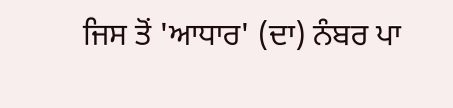ਜਿਸ ਤੋਂ 'ਆਧਾਰ' (ਦਾ) ਨੰਬਰ ਪਾ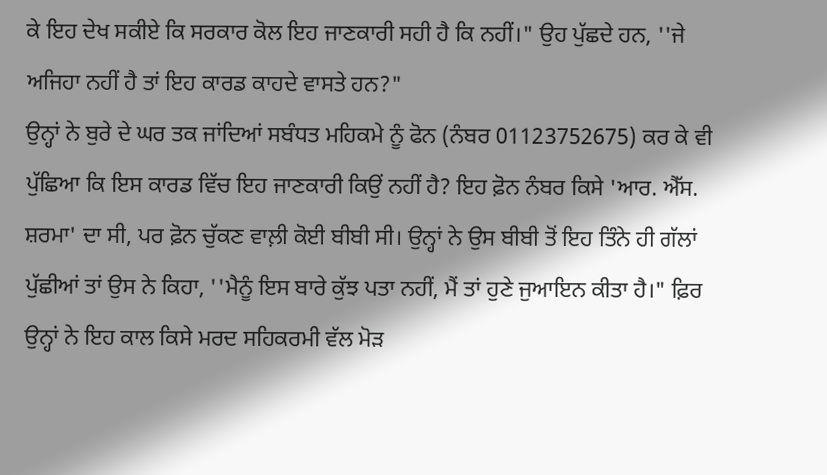ਕੇ ਇਹ ਦੇਖ ਸਕੀਏ ਕਿ ਸਰਕਾਰ ਕੋਲ ਇਹ ਜਾਣਕਾਰੀ ਸਹੀ ਹੈ ਕਿ ਨਹੀਂ।" ਉਹ ਪੁੱਛਦੇ ਹਨ, ''ਜੇ ਅਜਿਹਾ ਨਹੀਂ ਹੈ ਤਾਂ ਇਹ ਕਾਰਡ ਕਾਹਦੇ ਵਾਸਤੇ ਹਨ?"
ਉਨ੍ਹਾਂ ਨੇ ਬੁਰੇ ਦੇ ਘਰ ਤਕ ਜਾਂਦਿਆਂ ਸਬੰਧਤ ਮਹਿਕਮੇ ਨੂੰ ਫੋਨ (ਨੰਬਰ 01123752675) ਕਰ ਕੇ ਵੀ ਪੁੱਛਿਆ ਕਿ ਇਸ ਕਾਰਡ ਵਿੱਚ ਇਹ ਜਾਣਕਾਰੀ ਕਿਉਂ ਨਹੀਂ ਹੈ? ਇਹ ਫ਼ੋਨ ਨੰਬਰ ਕਿਸੇ 'ਆਰ. ਐੱਸ. ਸ਼ਰਮਾ' ਦਾ ਸੀ, ਪਰ ਫ਼ੋਨ ਚੁੱਕਣ ਵਾਲ਼ੀ ਕੋਈ ਬੀਬੀ ਸੀ। ਉਨ੍ਹਾਂ ਨੇ ਉਸ ਬੀਬੀ ਤੋਂ ਇਹ ਤਿੰਨੇ ਹੀ ਗੱਲਾਂ ਪੁੱਛੀਆਂ ਤਾਂ ਉਸ ਨੇ ਕਿਹਾ, ''ਮੈਨੂੰ ਇਸ ਬਾਰੇ ਕੁੱਝ ਪਤਾ ਨਹੀਂ, ਮੈਂ ਤਾਂ ਹੁਣੇ ਜੁਆਇਨ ਕੀਤਾ ਹੈ।" ਫ਼ਿਰ ਉਨ੍ਹਾਂ ਨੇ ਇਹ ਕਾਲ ਕਿਸੇ ਮਰਦ ਸਹਿਕਰਮੀ ਵੱਲ ਮੋੜ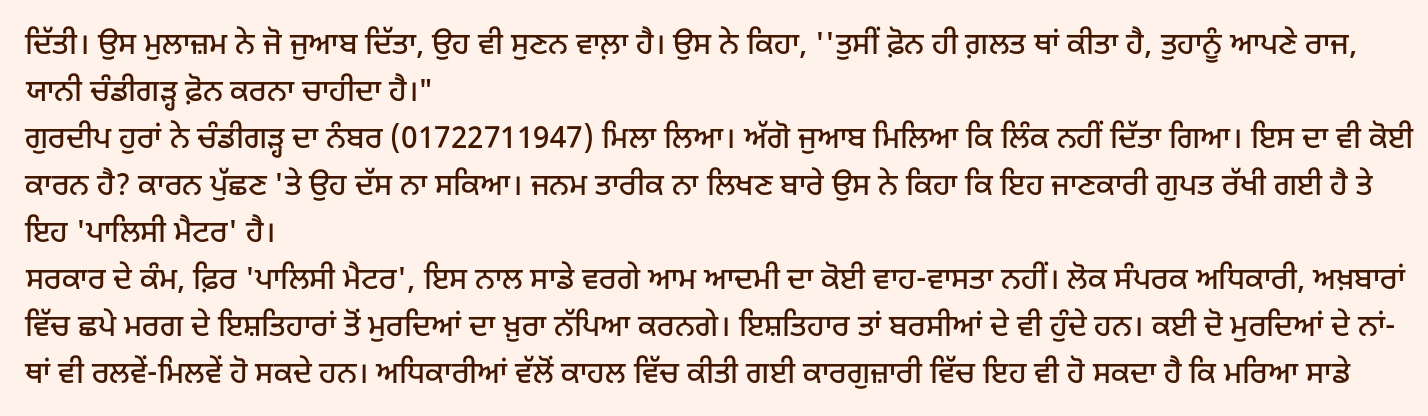ਦਿੱਤੀ। ਉਸ ਮੁਲਾਜ਼ਮ ਨੇ ਜੋ ਜੁਆਬ ਦਿੱਤਾ, ਉਹ ਵੀ ਸੁਣਨ ਵਾਲ਼ਾ ਹੈ। ਉਸ ਨੇ ਕਿਹਾ, ''ਤੁਸੀਂ ਫ਼ੋਨ ਹੀ ਗ਼ਲਤ ਥਾਂ ਕੀਤਾ ਹੈ, ਤੁਹਾਨੂੰ ਆਪਣੇ ਰਾਜ, ਯਾਨੀ ਚੰਡੀਗੜ੍ਹ ਫ਼ੋਨ ਕਰਨਾ ਚਾਹੀਦਾ ਹੈ।"
ਗੁਰਦੀਪ ਹੁਰਾਂ ਨੇ ਚੰਡੀਗੜ੍ਹ ਦਾ ਨੰਬਰ (01722711947) ਮਿਲਾ ਲਿਆ। ਅੱਗੋ ਜੁਆਬ ਮਿਲਿਆ ਕਿ ਲਿੰਕ ਨਹੀਂ ਦਿੱਤਾ ਗਿਆ। ਇਸ ਦਾ ਵੀ ਕੋਈ ਕਾਰਨ ਹੈ? ਕਾਰਨ ਪੁੱਛਣ 'ਤੇ ਉਹ ਦੱਸ ਨਾ ਸਕਿਆ। ਜਨਮ ਤਾਰੀਕ ਨਾ ਲਿਖਣ ਬਾਰੇ ਉਸ ਨੇ ਕਿਹਾ ਕਿ ਇਹ ਜਾਣਕਾਰੀ ਗੁਪਤ ਰੱਖੀ ਗਈ ਹੈ ਤੇ ਇਹ 'ਪਾਲਿਸੀ ਮੈਟਰ' ਹੈ।
ਸਰਕਾਰ ਦੇ ਕੰਮ, ਫ਼ਿਰ 'ਪਾਲਿਸੀ ਮੈਟਰ', ਇਸ ਨਾਲ ਸਾਡੇ ਵਰਗੇ ਆਮ ਆਦਮੀ ਦਾ ਕੋਈ ਵਾਹ-ਵਾਸਤਾ ਨਹੀਂ। ਲੋਕ ਸੰਪਰਕ ਅਧਿਕਾਰੀ, ਅਖ਼ਬਾਰਾਂ ਵਿੱਚ ਛਪੇ ਮਰਗ ਦੇ ਇਸ਼ਤਿਹਾਰਾਂ ਤੋਂ ਮੁਰਦਿਆਂ ਦਾ ਖ਼ੁਰਾ ਨੱਪਿਆ ਕਰਨਗੇ। ਇਸ਼ਤਿਹਾਰ ਤਾਂ ਬਰਸੀਆਂ ਦੇ ਵੀ ਹੁੰਦੇ ਹਨ। ਕਈ ਦੋ ਮੁਰਦਿਆਂ ਦੇ ਨਾਂ-ਥਾਂ ਵੀ ਰਲਵੇਂ-ਮਿਲਵੇਂ ਹੋ ਸਕਦੇ ਹਨ। ਅਧਿਕਾਰੀਆਂ ਵੱਲੋਂ ਕਾਹਲ ਵਿੱਚ ਕੀਤੀ ਗਈ ਕਾਰਗੁਜ਼ਾਰੀ ਵਿੱਚ ਇਹ ਵੀ ਹੋ ਸਕਦਾ ਹੈ ਕਿ ਮਰਿਆ ਸਾਡੇ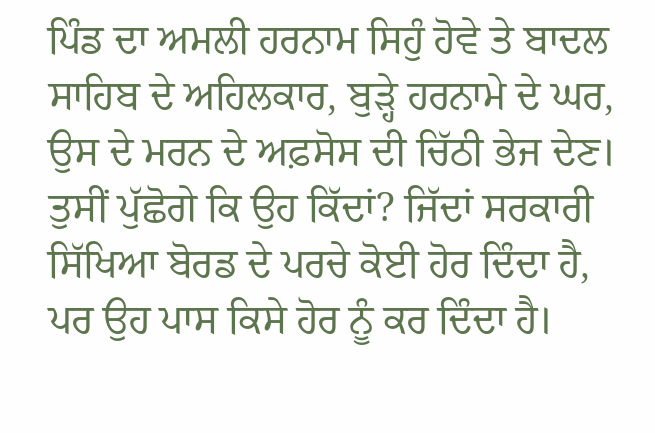ਪਿੰਡ ਦਾ ਅਮਲੀ ਹਰਨਾਮ ਸਿਹੁੰ ਹੋਵੇ ਤੇ ਬਾਦਲ ਸਾਹਿਬ ਦੇ ਅਹਿਲਕਾਰ, ਬੁੜ੍ਹੇ ਹਰਨਾਮੇ ਦੇ ਘਰ, ਉਸ ਦੇ ਮਰਨ ਦੇ ਅਫ਼ਸੋਸ ਦੀ ਚਿੱਠੀ ਭੇਜ ਦੇਣ। ਤੁਸੀਂ ਪੁੱਛੋਗੇ ਕਿ ਉਹ ਕਿੱਦਾਂ? ਜਿੱਦਾਂ ਸਰਕਾਰੀ ਸਿੱਖਿਆ ਬੋਰਡ ਦੇ ਪਰਚੇ ਕੋਈ ਹੋਰ ਦਿੰਦਾ ਹੈ, ਪਰ ਉਹ ਪਾਸ ਕਿਸੇ ਹੋਰ ਨੂੰ ਕਰ ਦਿੰਦਾ ਹੈ।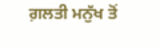ਗ਼ਲਤੀ ਮਨੁੱਖ ਤੋਂ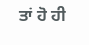ਤਾਂ ਹੋ ਹੀ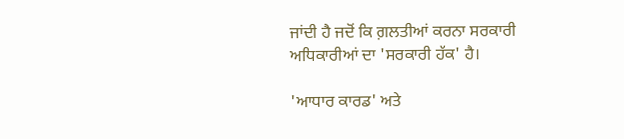ਜਾਂਦੀ ਹੈ ਜਦੋਂ ਕਿ ਗ਼ਲਤੀਆਂ ਕਰਨਾ ਸਰਕਾਰੀ ਅਧਿਕਾਰੀਆਂ ਦਾ 'ਸਰਕਾਰੀ ਹੱਕ' ਹੈ।

'ਆਧਾਰ ਕਾਰਡ' ਅਤੇ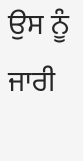ਉਸ ਨੂੰ ਜਾਰੀ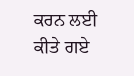ਕਰਨ ਲਈ ਕੀਤੇ ਗਏ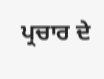ਪ੍ਰਚਾਰ ਦੇ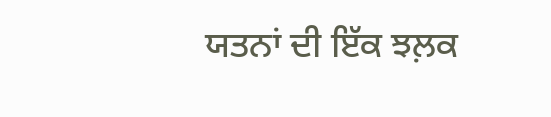ਯਤਨਾਂ ਦੀ ਇੱਕ ਝਲ਼ਕ